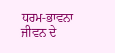ਧਰਮ-ਭਾਵਨਾ ਜੀਵਨ ਦੇ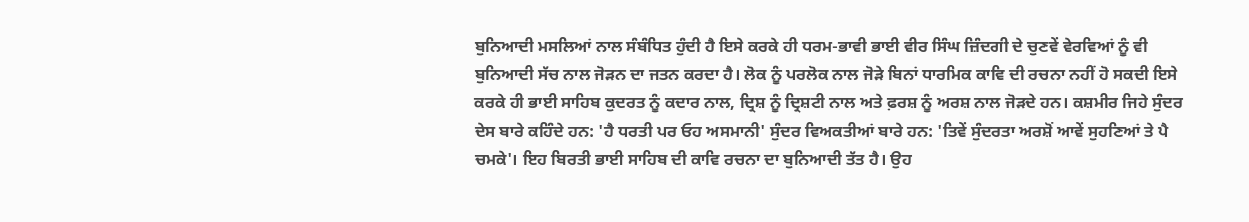ਬੁਨਿਆਦੀ ਮਸਲਿਆਂ ਨਾਲ ਸੰਬੰਧਿਤ ਹੁੰਦੀ ਹੈ ਇਸੇ ਕਰਕੇ ਹੀ ਧਰਮ-ਭਾਵੀ ਭਾਈ ਵੀਰ ਸਿੰਘ ਜ਼ਿੰਦਗੀ ਦੇ ਚੁਣਵੇਂ ਵੇਰਵਿਆਂ ਨੂੰ ਵੀ ਬੁਨਿਆਦੀ ਸੱਚ ਨਾਲ ਜੋੜਨ ਦਾ ਜਤਨ ਕਰਦਾ ਹੈ। ਲੋਕ ਨੂੰ ਪਰਲੋਕ ਨਾਲ ਜੋੜੇ ਬਿਨਾਂ ਧਾਰਮਿਕ ਕਾਵਿ ਦੀ ਰਚਨਾ ਨਹੀਂ ਹੋ ਸਕਦੀ ਇਸੇ ਕਰਕੇ ਹੀ ਭਾਈ ਸਾਹਿਬ ਕੁਦਰਤ ਨੂੰ ਕਦਾਰ ਨਾਲ, ਦ੍ਰਿਸ਼ ਨੂੰ ਦ੍ਰਿਸ਼ਟੀ ਨਾਲ ਅਤੇ ਫ਼ਰਸ਼ ਨੂੰ ਅਰਸ਼ ਨਾਲ ਜੋੜਦੇ ਹਨ। ਕਸ਼ਮੀਰ ਜਿਹੇ ਸੁੰਦਰ ਦੇਸ ਬਾਰੇ ਕਹਿੰਦੇ ਹਨ: 'ਹੈ ਧਰਤੀ ਪਰ ਓਹ ਅਸਮਾਨੀ' ਸੁੰਦਰ ਵਿਅਕਤੀਆਂ ਬਾਰੇ ਹਨ: 'ਤਿਵੇਂ ਸੁੰਦਰਤਾ ਅਰਸ਼ੋਂ ਆਵੇਂ ਸੁਹਣਿਆਂ ਤੇ ਪੈ ਚਮਕੇ'। ਇਹ ਬਿਰਤੀ ਭਾਈ ਸਾਹਿਬ ਦੀ ਕਾਵਿ ਰਚਨਾ ਦਾ ਬੁਨਿਆਦੀ ਤੱਤ ਹੈ। ਉਹ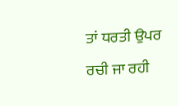ਤਾਂ ਧਰਤੀ ਉਪਰ ਰਚੀ ਜਾ ਰਹੀ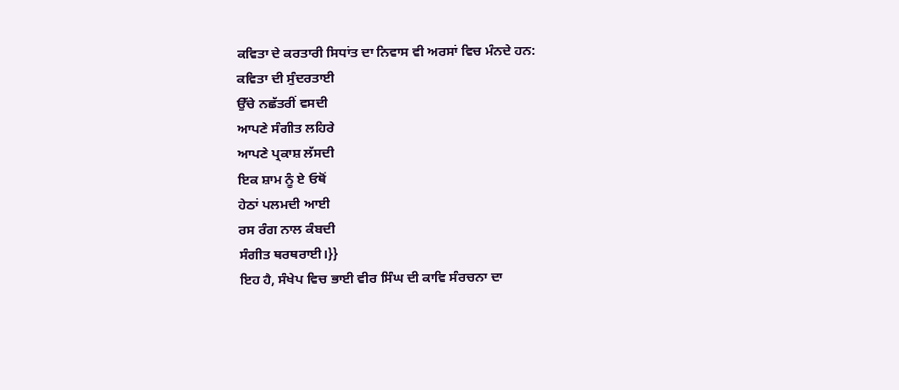ਕਵਿਤਾ ਦੇ ਕਰਤਾਰੀ ਸਿਧਾਂਤ ਦਾ ਨਿਵਾਸ ਵੀ ਅਰਸਾਂ ਵਿਚ ਮੰਨਦੇ ਹਨ:
ਕਵਿਤਾ ਦੀ ਸੁੰਦਰਤਾਈ
ਉੱਚੇ ਨਛੱਤਰੀਂ ਵਸਦੀ
ਆਪਣੇ ਸੰਗੀਤ ਲਹਿਰੇ
ਆਪਣੇ ਪ੍ਰਕਾਸ਼ ਲੱਸਦੀ
ਇਕ ਸ਼ਾਮ ਨੂੰ ਏ ਓਥੋਂ
ਹੇਠਾਂ ਪਲਮਦੀ ਆਈ
ਰਸ ਰੰਗ ਨਾਲ ਕੰਬਦੀ
ਸੰਗੀਤ ਥਰਥਰਾਈ।}}
ਇਹ ਹੈ, ਸੰਖੇਪ ਵਿਚ ਭਾਈ ਵੀਰ ਸਿੰਘ ਦੀ ਕਾਵਿ ਸੰਰਚਨਾ ਦਾ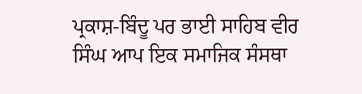ਪ੍ਰਕਾਸ਼-ਬਿੰਦੂ ਪਰ ਭਾਈ ਸਾਹਿਬ ਵੀਰ ਸਿੰਘ ਆਪ ਇਕ ਸਮਾਜਿਕ ਸੰਸਥਾ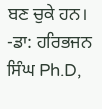ਬਣ ਚੁਕੇ ਹਨ।
-ਡਾ: ਹਰਿਭਜਨ ਸਿੰਘ Ph.D,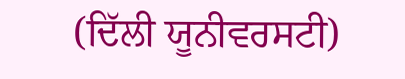(ਦਿੱਲੀ ਯੂਨੀਵਰਸਟੀ)